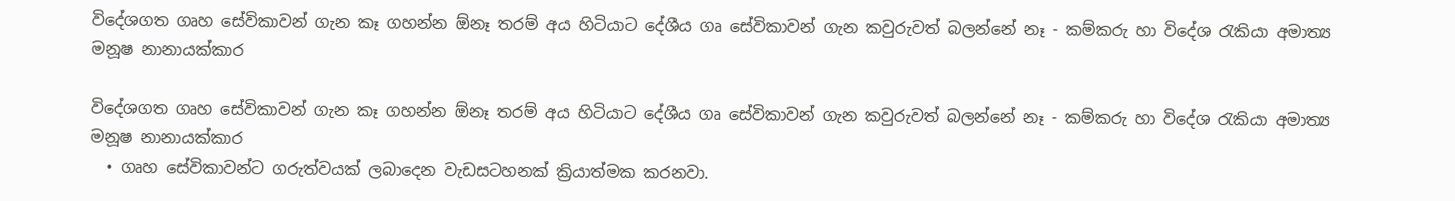විදේශගත ගෘහ සේවිකාවන් ගැන කෑ ගහන්න ඕනෑ තරම් අය හිටියාට දේශීය ගෘ සේවිකාවන් ගැන කවුරුවත් බලන්නේ නෑ - කම්කරු හා විදේශ රැකියා අමාත්‍ය මනූෂ නානායක්කාර

විදේශගත ගෘහ සේවිකාවන් ගැන කෑ ගහන්න ඕනෑ තරම් අය හිටියාට දේශීය ගෘ සේවිකාවන් ගැන කවුරුවත් බලන්නේ නෑ - කම්කරු හා විදේශ රැකියා අමාත්‍ය මනූෂ නානායක්කාර
  • ගෘහ සේවිකාවන්ට ගරුත්වයක් ලබාදෙන වැඩසටහනක් ක්‍රියාත්මක කරනවා.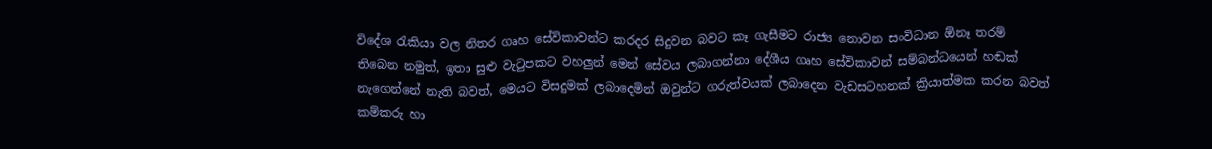විදේශ රැකියා වල නිතර ගෘහ සේවිකාවන්ට කරදර සිදුවන බවට කෑ ගැසීමට රාජ්‍ය නොවන සංවිධාන ඕනෑ තරම් තිබෙන නමුත්, ඉතා සුළු වැටුපකට වහලුන් මෙන් සේවය ලබාගන්නා දේශීය ගෘහ සේවිකාවන් සම්බන්ධයෙන් හඬක් නැගෙන්නේ නැති බවත්, මෙයට විසදුමක් ලබාදෙමින් ඔවුන්ට ගරුත්වයක් ලබාදෙන වැඩසටහනක් ක්‍රියාත්මක කරන බවත් කම්කරු හා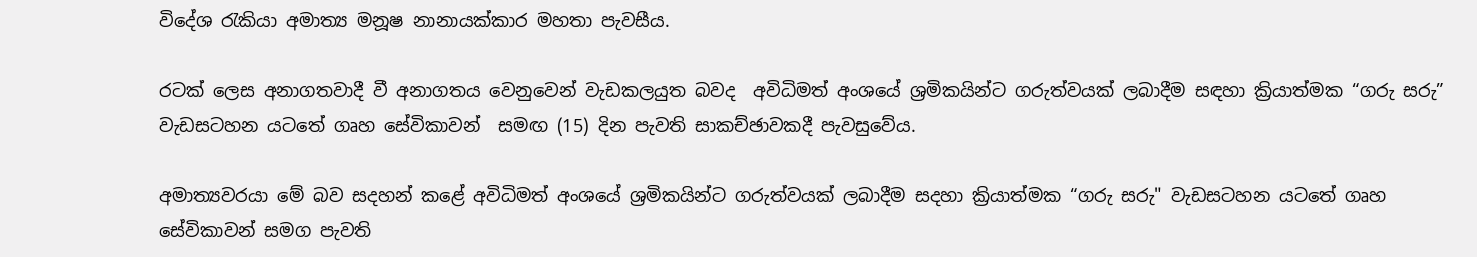විදේශ රැකියා අමාත්‍ය මනූෂ නානායක්කාර මහතා පැවසීය.

රටක් ලෙස අනාගතවාදී වී අනාගතය වෙනුවෙන් වැඩකලයුත බවද  අවිධිමත් අංශයේ ශ්‍රමිකයින්ට ගරුත්වයක් ලබාදීම සඳහා ක්‍රියාත්මක “ගරු සරු” වැඩසටහන යටතේ ගෘහ සේවිකාවන්  සමඟ (15) දින පැවති සාකච්ඡාවකදී පැවසුවේය.

අමාත්‍යවරයා මේ බව සදහන් කළේ අවිධිමත් අංශයේ ශ්‍රමිකයින්ට ගරුත්වයක් ලබාදීම සදහා ක්‍රියාත්මක “ගරු සරු" වැඩසටහන යටතේ ගෘහ සේවිකාවන් සමග පැවති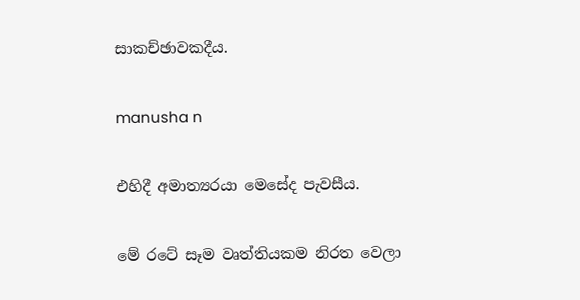සාකච්ඡාවකදීය.

manusha n

එහිදී අමාත්‍යරයා මෙසේද පැවසීය.

මේ රටේ සෑම වෘත්තියකම නිරත වෙලා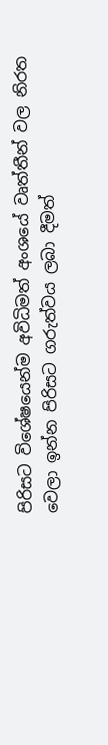පිරිසට විශේෂයෙන්ම අවිධිමත් අංශයේ වෘත්තීන් වල නිරත වෙලා ඉන්න පිරිසට ගරුත්වය ලබා දීමත්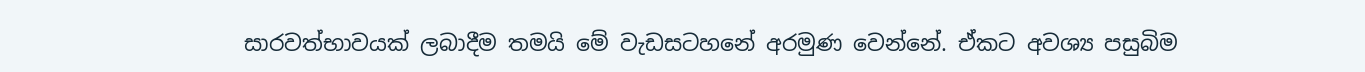සාරවත්භාවයක් ලබාදීම තමයි මේ වැඩසටහනේ අරමුණ වෙන්නේ. ඒකට අවශ්‍ය පසුබිම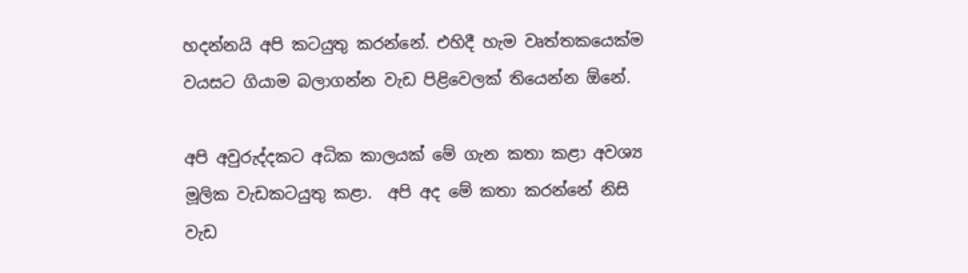හදන්නයි අපි කටයුතු කරන්නේ. එහිදී හැම වෘත්තකයෙක්ම වයසට ගියාම බලාගන්න වැඩ පිළිවෙලක් තියෙන්න ඕනේ.

අපි අවුරුද්දකට අධික කාලයක් මේ ගැන කතා කළා අවශ්‍ය මූලික වැඩකටයුතු කළා.  අපි අද මේ කතා කරන්නේ නිසි වැඩ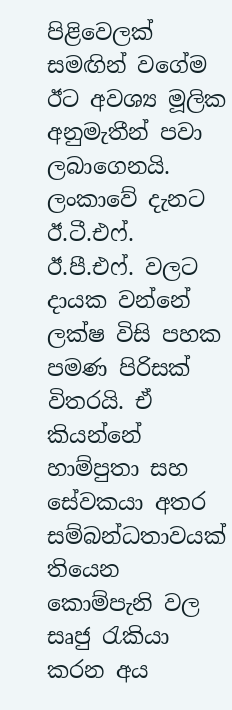පිළිවෙලක් සමඟින් වගේම ඊට අවශ්‍ය මූලික අනුමැතීන් පවා ලබාගෙනයි.   ලංකාවේ දැනට  ඊ.ටී.එෆ්. ඊ.පී.එෆ්. වලට දායක වන්නේ ලක්ෂ විසි පහක පමණ පිරිසක් විතරයි. ඒ කියන්නේ හාම්පුතා සහ සේවකයා අතර සම්බන්ධතාවයක් තියෙන කොම්පැනි වල සෘජු රැකියා කරන අය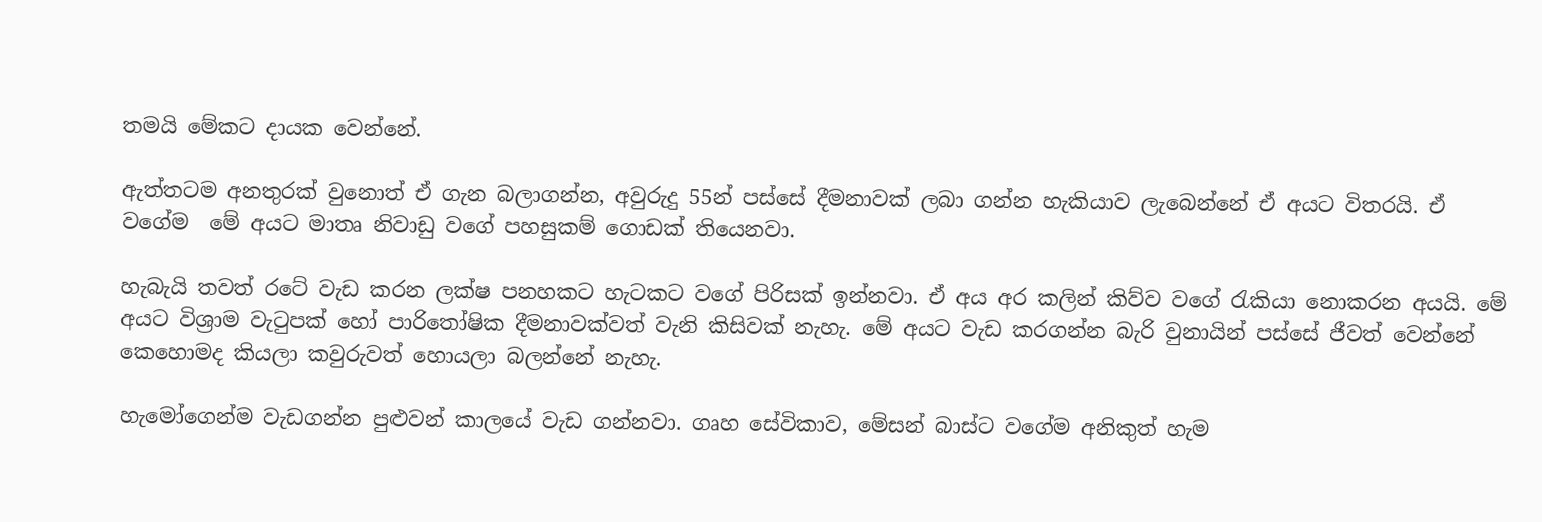තමයි මේකට දායක වෙන්නේ.

ඇත්තටම අනතුරක් වුනොත් ඒ ගැන බලාගන්න, අවුරුදු 55න් පස්සේ දීමනාවක් ලබා ගන්න හැකියාව ලැබෙන්නේ ඒ අයට විතරයි. ඒ වගේම  මේ අයට මාතෘ නිවාඩු වගේ පහසුකම් ගොඩක් තියෙනවා.

හැබැයි තවත් රටේ වැඩ කරන ලක්ෂ පනහකට හැටකට වගේ පිරිසක් ඉන්නවා. ඒ අය අර කලින් කිව්ව වගේ රැකියා නොකරන අයයි. මේ අයට විශ්‍රාම වැටුපක් හෝ පාරිතෝෂික දීමනාවක්වත් වැනි කිසිවක් නැහැ. මේ අයට වැඩ කරගන්න බැරි වුනායින් පස්සේ ජීවත් වෙන්නේ කෙහොමද කියලා කවුරුවත් හොයලා බලන්නේ නැහැ.

හැමෝගෙන්ම වැඩගන්න පුළුවන් කාලයේ වැඩ ගන්නවා. ගෘහ සේවිකාව, මේසන් බාස්ට වගේම අනිකුත් හැම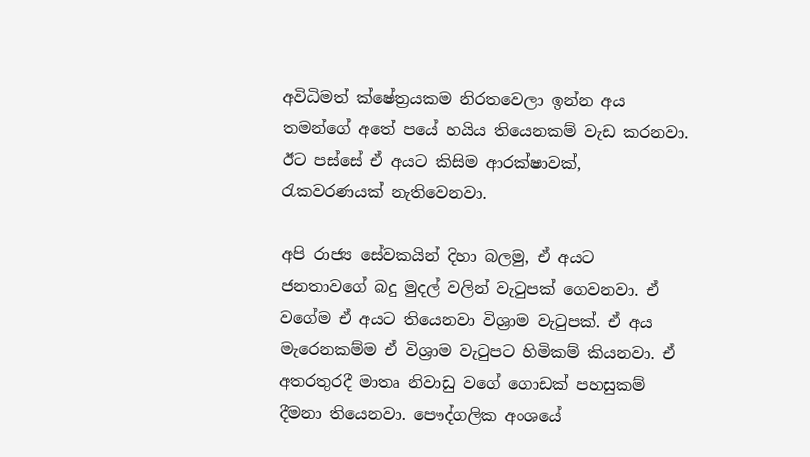අවිධිමත් ක්ෂේත්‍රයකම නිරතවෙලා ඉන්න අය තමන්ගේ අතේ පයේ හයිය තියෙනකම් වැඩ කරනවා. ඊට පස්සේ ඒ අයට කිසිම ආරක්ෂාවක්, රැකවරණයක් නැතිවෙනවා.

අපි රාජ්‍ය සේවකයින් දිහා බලමු, ඒ අයට ජනතාවගේ බදු මුදල් වලින් වැටුපක් ගෙවනවා. ඒ වගේම ඒ අයට තියෙනවා විශ්‍රාම වැටුපක්. ඒ අය මැරෙනකම්ම ඒ විශ්‍රාම වැටුපට හිමිකම් කියනවා. ඒ අතරතුරදී මාතෘ නිවාඩු වගේ ගොඩක් පහසුකම් දීමනා තියෙනවා. පෞද්ගලික අංශයේ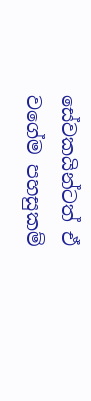සේවකයින්ටත් ඒ වගේම පහසුකම්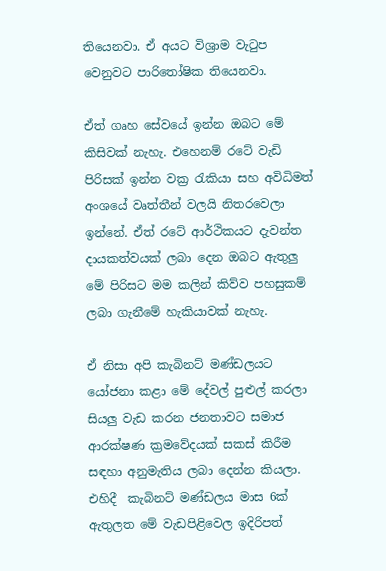තියෙනවා. ඒ අයට විශ්‍රාම වැටුප වෙනුවට පාරිතෝෂික තියෙනවා.

ඒත් ගෘහ සේවයේ ඉන්න ඔබට මේ කිසිවක් නැහැ. එහෙනම් රටේ වැඩි පිරිසක් ඉන්න වක්‍ර රැකියා සහ අවිධිමත් අංශයේ වෘත්තීන් වලයි නිතරවෙලා ඉන්නේ. ඒත් රටේ ආර්ථිකයට දැවන්ත දායකත්වයක් ලබා දෙන ඔබට ඇතුලු මේ පිරිසට මම කලින් කිව්ව පහසුකම් ලබා ගැනීමේ හැකියාවක් නැහැ.

ඒ නිසා අපි කැබිනට් මණ්ඩලයට යෝජනා කළා මේ දේවල් පුළුල් කරලා සියලු වැඩ කරන ජනතාවට සමාජ ආරක්ෂණ ක්‍රමවේදයක් සකස් කිරීම සඳහා අනුමැතිය ලබා දෙන්න කියලා. එහිදී  කැබිනට් මණ්ඩලය මාස 6ක් ඇතුලත මේ වැඩපිළිවෙල ඉදිරිපත්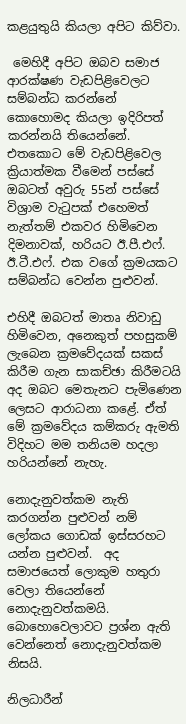කළයුතුයි කියලා අපිට කිව්වා.

 මෙහිදී අපිට ඔබව සමාජ ආරක්ෂණ වැඩපිළිවෙලට සම්බන්ධ කරන්නේ කොහොමද කියලා ඉදිරිපත් කරන්නයි තියෙන්නේ.  එතකොට මේ වැඩපිළිවෙල ක්‍රියාත්මක වීමෙන් පස්සේ ඔබටත් අවුරු 55න් පස්සේ විශ්‍රාම වැටුපක් එහෙමත් නැත්තම් එකවර හිමිවෙන දිමනාවක්, හරියට ඊ.පී.එෆ්. ඊ.ටී.එෆ්. එක වගේ ක්‍රමයකට සම්බන්ධ වෙන්න පුළුවන්.

එහිදී ඔබටත් මාතෘ නිවාඩු හිමිවෙන, අනෙකුත් පහසුකම් ලැබෙන ක්‍රමවේදයක් සකස් කිරීම ගැන සාකච්ඡා කිරීමටයි අද ඔබට මෙතැනට පැමිණෙන ලෙසට ආරාධනා කළේ. ඒත් මේ ක්‍රමවේදය කම්කරු ඇමති විදිහට මම තනියම හදලා හරියන්නේ නැහැ.

නොදැනුවත්කම නැති කරගන්න පුළුවන් නම් ලෝකය ගොඩක් ඉස්සරහට යන්න පුළුවන්.  අද සමාජයෙත් ලොකුම හතුරා වෙලා තියෙන්නේ නොදැනුවත්කමයි. බොහොවෙලාවට ප්‍රශ්න ඇති වෙන්නෙත් නොදැනුවත්කම නිසයි.

නිලධාරීන්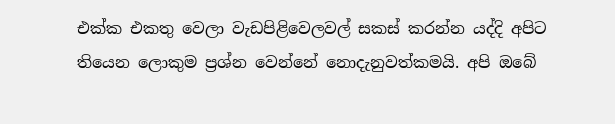එක්ක එකතු වෙලා වැඩපිළිවෙලවල් සකස් කරන්න යද්දි අපිට තියෙන ලොකුම ප්‍රශ්න වෙන්නේ නොදැනුවත්කමයි. අපි ඔබේ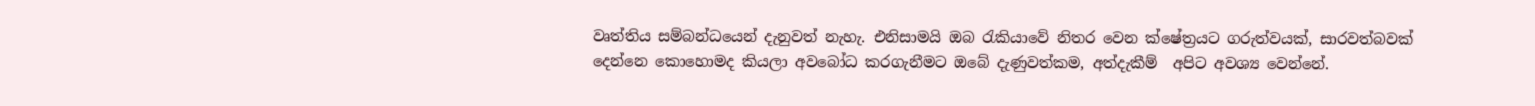වෘත්තිය සම්බන්ධයෙන් දැනුවත් නැහැ. එනිසාමයි ඔබ රැකියාවේ නිතර වෙන ක්ෂේත්‍රයට ගරුත්වයක්, සාරවත්බවක් දෙන්නෙ කොහොමද කියලා අවබෝධ කරගැනීමට ඔබේ දැණුවත්කම, අත්දැකීම්  අපිට අවශ්‍ය වෙන්නේ.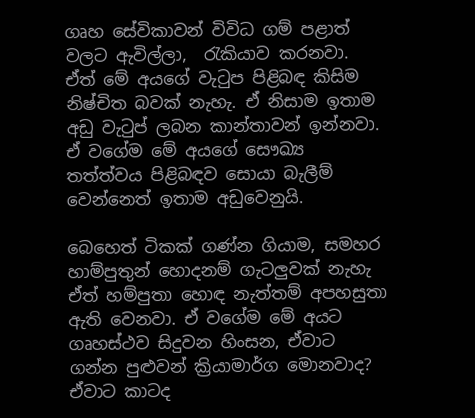ගෘහ සේවිකාවන් විවිධ ගම් පළාත් වලට ඇවිල්ලා,  රැකියාව කරනවා.  ඒත් මේ අයගේ වැටුප පිළිබඳ කිසිම නිෂ්චිත බවක් නැහැ. ඒ නිසාම ඉතාම අඩු වැටුප් ලබන කාන්තාවන් ඉන්නවා.  ඒ වගේම මේ අයගේ සෞඛ්‍ය තත්ත්වය පිළිබඳව සොයා බැලීම් වෙන්නෙත් ඉතාම අඩුවෙනුයි.

බෙහෙත් ටිකක් ගණ්න ගියාම, සමහර හාම්පුතුන් හොදනම් ගැටලුවක් නැහැ ඒත් හම්පුතා හොඳ නැත්තම් අපහසුතා ඇති වෙනවා. ඒ වගේම මේ අයට ගෘහස්ථව සිදුවන හිංසන, ඒවාට ගන්න පුළුවන් ක්‍රියාමාර්ග මොනවාද? ඒවාට කාටද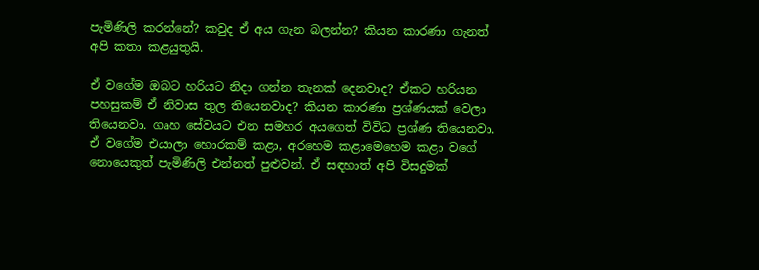පැමිණිලි කරන්නේ? කවුද ඒ අය ගැන බලන්න? කියන කාරණා ගැනත් අපි කතා කළයුතුයි.

ඒ වගේම ඔබට හරියට නිදා ගන්න තැනක් දෙනවාද? ඒකට හරියන පහසුකම් ඒ නිවාස තුල තියෙනවාද? කියන කාරණා ප්‍රශ්ණයක් වෙලා තියෙනවා. ගෘහ සේවයට එන සමහර අයගෙත් විවිධ ප්‍රශ්ණ තියෙනවා. ඒ වගේම එයාලා හොරකම් කළා, අරහෙම කළාමෙහෙම කළා වගේ නොයෙකුත් පැමිණිලි එන්නත් පුළුවන්. ඒ සඳහාත් අපි විසදුමක්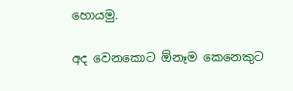හොයමු.

අද වෙනකොට ඕනෑම කෙනෙකුට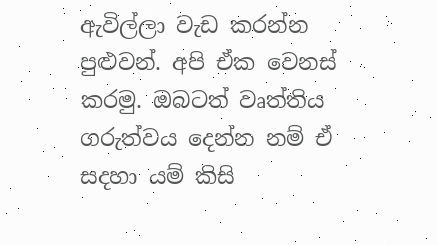ඇවිල්ලා වැඩ කරන්න පුළුවන්. අපි ඒක වෙනස් කරමු. ඔබටත් වෘත්තිය ගරුත්වය දෙන්න නම් ඒ සදහා යම් කිසි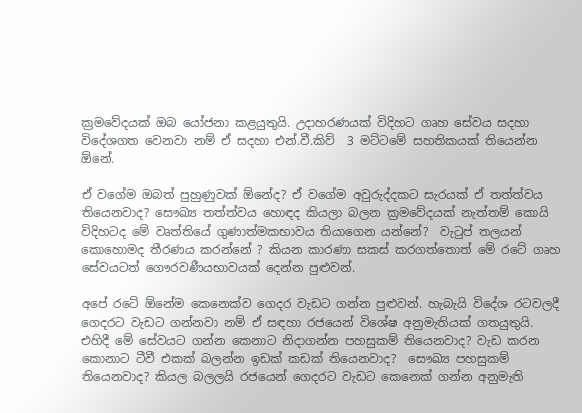ක්‍රමවේදයක් ඔබ යෝජනා කළයුතුයි. උදාහරණයක් විදිහට ගෘහ සේවය සදහා විදේශගත වෙනවා නම් ඒ සදහා එන්.වී.කිව්  3 මට්ටමේ සහතිකයක් තියෙන්න ඕනේ.

ඒ වගේම ඔබත් පුහුණුවක් ඕනේද? ඒ වගේම අවුරුද්දකට සැරයක් ඒ තත්ත්වය තියෙනවාද? සෞඛ්‍ය තත්ත්වය හොඳද කියලා බලන ක්‍රමවේදයක් නැත්තම් කොයි විදිහටද මේ වෘත්තියේ ගුණාත්මකභාවය තියාගෙන යන්නේ?  වැටුප් තලයන් කොහොමද තීරණය කරන්නේ ? කියන කාරණා සකස් කරගත්තොත් මේ රටේ ගෘහ සේවයටත් ගෞරවණීයභාවයක් දෙන්න පුළුවන්.

අපේ රටේ ඕනේම කෙනෙක්ව ගෙදර වැඩට ගන්න පුළුවන්. හැබැයි විදේශ රටවලදී ගෙදරට වැඩට ගන්නවා නම් ඒ සඳහා රජයෙන් විශේෂ අනුමැතියක් ගතයුතුයි. එහිදී මේ සේවයට ගන්න කෙනාට නිදාගන්න පහසුකම් තියෙනවාද? වැඩ කරන කොනාට ටීවී එකක් බලන්න ඉඩක් කඩක් තියෙනවාද?  සෞඛ්‍ය පහසුකම් තියෙනවාද? කියල බලලයි රජයෙන් ගෙදරට වැඩට කෙනෙක් ගන්න අනුමැති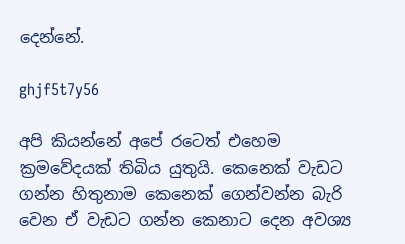දෙන්නේ.

ghjf5t7y56

අපි කියන්නේ අපේ රටෙත් එහෙම ක්‍රමවේදයක් තිබිය යුතුයි. කෙනෙක් වැඩට ගන්න හිතුනාම කෙනෙක් ගෙන්වන්න බැරි වෙන ඒ වැඩට ගන්න කෙනාට දෙන අවශ්‍ය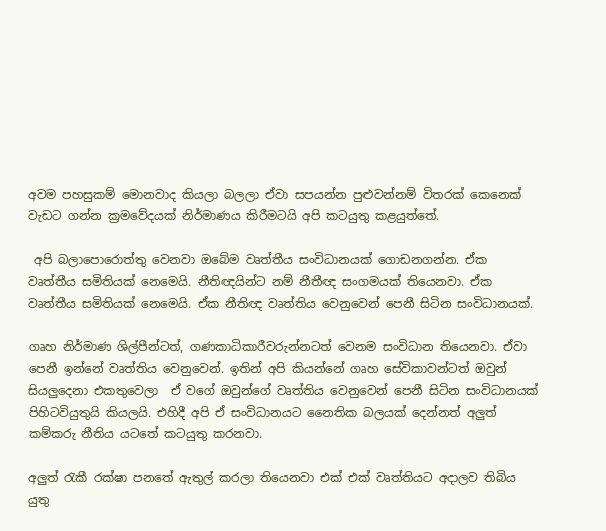අවම පහසුකම් මොනවාද කියලා බලලා ඒවා සපයන්න පුළුවන්නම් විතරක් කෙනෙක් වැඩට ගන්න ක්‍රමවේදයක් නිර්මාණය කිරීමටයි අපි කටයුතු කළයුත්තේ.

 අපි බලාපොරොත්තු වෙනවා ඔබේම වෘත්තීය සංවිධානයක් ගොඩනගන්න. ඒක වෘත්තීය සමිතියක් නෙමෙයි. නීතිඥයින්ට නම් නීතීඥ සංගමයක් තියෙනවා. ඒක වෘත්තීය සමිතියක් නෙමෙයි. ඒක නීතිඥ වෘත්තිය වෙනුවෙන් පෙනී සිටින සංවිධානයක්.

ගෘහ නිර්මාණ ශිල්පීන්ටත්, ගණකාධිකාරීවරුන්නටත් වෙනම සංවිධාන තියෙනවා. ඒවා පෙනී ඉන්නේ වෘත්තිය වෙනුවෙන්. ඉතින් අපි කියන්නේ ගෘහ සේවිකාවන්ටත් ඔවුන් සියලුදෙනා එකතුවෙලා  ඒ වගේ ඔවුන්ගේ වෘත්තිය වෙනුවෙන් පෙනී සිටින සංවිධානයක් පිහිටවියුතුයි කියලයි. එහිදී අපි ඒ සංවිධානයට නෛතික බලයක් දෙන්නත් අලුත් කම්කරු නීතිය යටතේ කටයුතු කරනවා.

අලුත් රැකී රක්ෂා පනතේ ඇතුල් කරලා තියෙනවා එක් එක් වෘත්තියට අදාලව තිබිය යුතු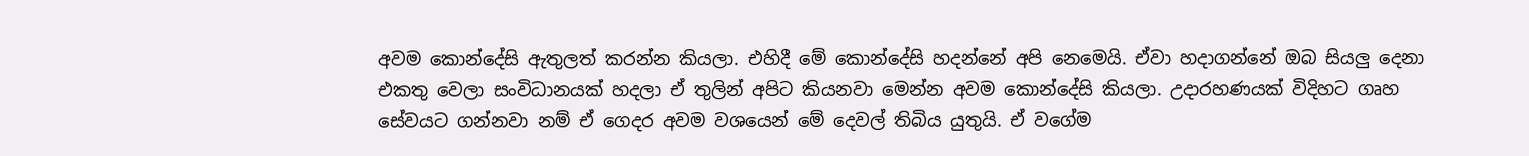අවම කොන්දේසි ඇතුලත් කරන්න කියලා. එහිදී මේ කොන්දේසි හදන්නේ අපි නෙමෙයි. ඒවා හදාගන්නේ ඔබ සියලු දෙනා එකතු වෙලා සංවිධානයක් හදලා ඒ තුලින් අපිට කියනවා මෙන්න අවම කොන්දේසි කියලා. උදාරහණයක් විදිහට ගෘහ සේවයට ගන්නවා නම් ඒ ගෙදර අවම වශයෙන් මේ දෙවල් තිබිය යුතුයි. ඒ වගේම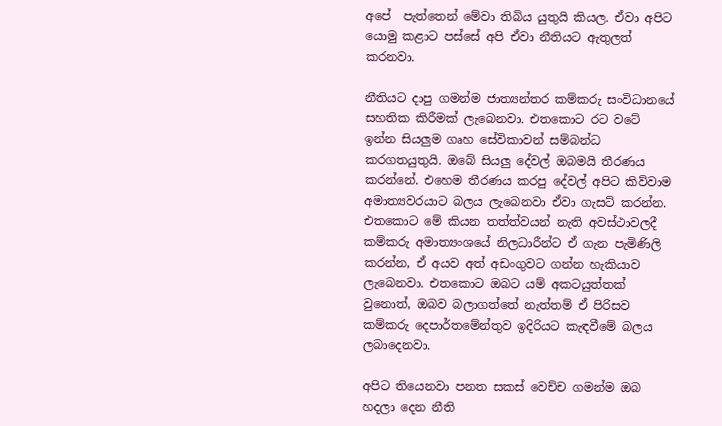අපේ  පැත්තෙන් මේවා තිබිය යුතුයි කියල. ඒවා අපිට යොමු කළාට පස්සේ අපි ඒවා නීතියට ඇතුලත් කරනවා.

නීතියට දාපු ගමන්ම ජාත්‍යන්තර කම්කරු සංවිධානයේ සහතික කිරීමක් ලැබෙනවා. එතකොට රට වටේ ඉන්න සියලුම ගෘහ සේවිකාවන් සම්බන්ධ කරගතයුතුයි. ඔබේ සියලු දේවල් ඔබමයි තීරණය කරන්නේ. එහෙම තීරණය කරපු දේවල් අපිට කිව්වාම අමාත්‍යවරයාට බලය ලැබෙනවා ඒවා ගැසට් කරන්න. එතකොට මේ කියන තත්ත්වයන් නැති අවස්ථාවලදී කම්කරු අමාත්‍යංශයේ නිලධාරීන්ට ඒ ගැන පැමිණිලි කරන්න, ඒ අයව අත් අඩංගුවට ගන්න හැකියාව ලැබෙනවා. එතකොට ඔබට යම් අකටයුත්තක් වුනොත්, ඔබව බලාගත්තේ නැත්තම් ඒ පිරිසව කම්කරු දෙපාර්තමේන්තුව ඉදිරියට කැඳවීමේ බලය ලබාදෙනවා.

අපිට තියෙනවා පනත සකස් වෙච්ච ගමන්ම ඔබ හදලා දෙන නීති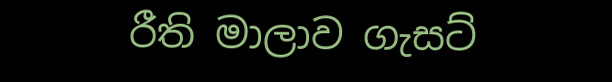රීති මාලාව ගැසට්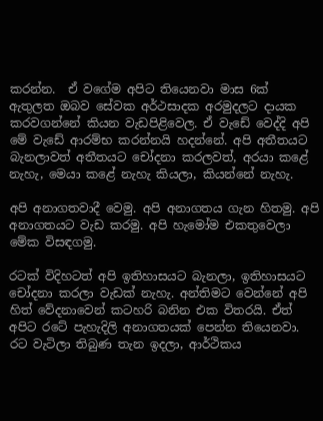කරන්න.  ඒ වගේම අපිට තියෙනවා මාස 6ක් ඇතුලත ඔබව සේවක අර්ථසාදක අරමුදලට දායක කරවගන්නේ කියන වැඩපිළිවෙල. ඒ වැඩේ වෙද්දි අපි මේ වැඩේ ආරම්භ කරන්නයි හදන්නේ. අපි අතීතයට බැනලාවත් අතීතයට චෝදනා කරලවත්, අරයා කළේ නැහැ, මෙයා කළේ නැහැ කියලා, කියන්නේ නැහැ.

අපි අනාගතවාදී වෙමු. අපි අනාගතය ගැන හිතමු. අපි අනාගතයට වැඩ කරමු. අපි හැමෝම එකතුවෙලා මේක විසඳගමු.

රටක් විදිහටත් අපි ඉතිහාසයට බැනලා, ඉතිහාසයට චෝදනා කරලා වැඩක් නැහැ. අන්තිමට වෙන්නේ අපි හිත් වේදනාවෙන් කටහරි බනින එක විතරයි. ඒත් අපිට රටේ පැහැදිලි අනාගතයක් පෙන්න තියෙනවා. රට වැටිලා තිබුණ තැන ඉදලා, ආර්ථිකය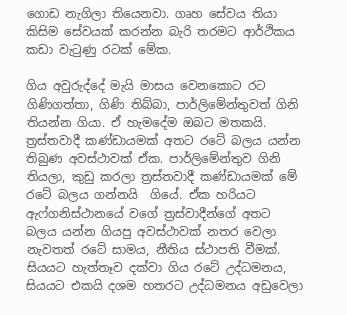ගොඩ නැගිලා තියෙනවා. ගෘහ සේවය තියා කිසිම සේවයක් කරන්න බැරි තරමට ආර්ථිකය කඩා වැටුණු රටක් මේක.

ගිය අවුරුද්දේ මැයි මාසය වෙනකොට රට ගිණිගත්තා, ගිණි තිබ්බා, පාර්ලිමේන්තුවත් ගිනි තියන්න ගියා. ඒ හැමදේම ඔබට මතකයි. ත්‍රස්තවාදී කණ්ඩායමක් අතට රටේ බලය යන්න තිබුණ අවස්ථාවක් ඒක. පාර්ලිමේන්තුව ගිනි තියලා, කුඩු කරලා ත්‍රස්තවාදී කණ්ඩායමක් මේ රටේ බලය ගන්නයි  ගියේ. ඒක හරියට ඇෆ්ගනිස්ථානයේ වගේ ත්‍රස්වාදීන්ගේ අතට බලය යන්න ගියපු අවස්ථාවක් නතර වෙලා නැවතත් රටේ සාමය, නීතිය ස්ථාපති වීමක්. සියයට හැත්තෑව දක්වා ගිය රටේ උද්ධමනය, සියයට එකයි දශම හතරට උද්ධමනය අඩුවෙලා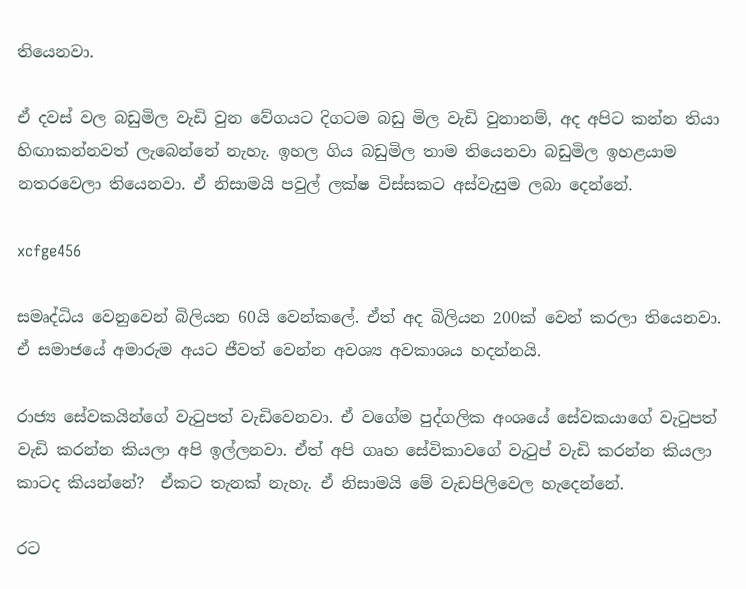තියෙනවා.

ඒ දවස් වල බඩුමිල වැඩි වුන වේගයට දිගටම බඩු මිල වැඩි වුනානම්, අද අපිට කන්න තියා හිඟාකන්නවත් ලැබෙන්නේ නැහැ. ඉහල ගිය බඩුමිල තාම තියෙනවා බඩුමිල ඉහළයාම නතරවෙලා තියෙනවා. ඒ නිසාමයි පවුල් ලක්ෂ විස්සකට අස්වැසුම ලබා දෙන්නේ.

xcfge456

සමෘද්ධිය වෙනුවෙන් බිලියන 60යි වෙන්කලේ. ඒත් අද බිලියන 200ක් වෙන් කරලා තියෙනවා. ඒ සමාජයේ අමාරුම අයට ජීවත් වෙන්න අවශ්‍ය අවකාශය හදන්නයි.

රාජ්‍ය සේවකයින්ගේ වැටුපත් වැඩිවෙනවා. ඒ වගේම පුද්ගලික අංශයේ සේවකයාගේ වැටුපත් වැඩි කරන්න කියලා අපි ඉල්ලනවා. ඒත් අපි ගෘහ සේවිකාවගේ වැටුප් වැඩි කරන්න කියලා කාටද කියන්නේ?  ඒකට තැනක් නැහැ. ඒ නිසාමයි මේ වැඩපිලිවෙල හැදෙන්නේ.

රට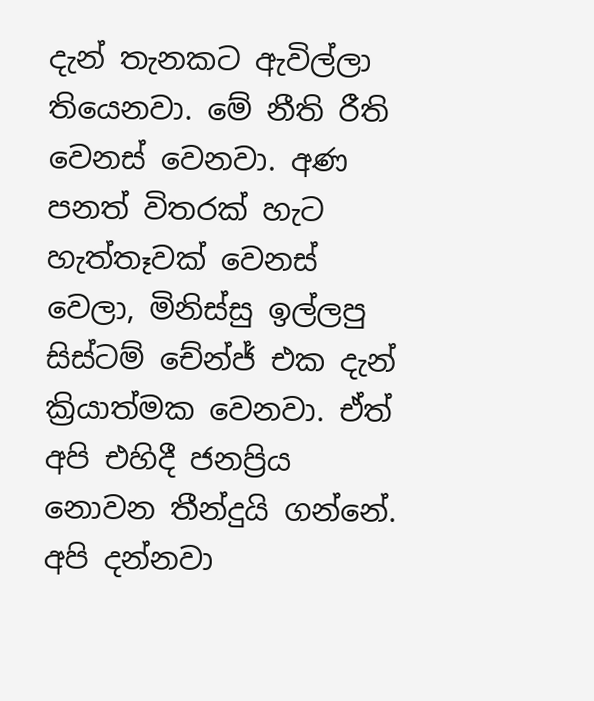දැන් තැනකට ඇවිල්ලා තියෙනවා. මේ නීති රීති වෙනස් වෙනවා. අණ පනත් විතරක් හැට හැත්තෑවක් වෙනස් වෙලා, මිනිස්සු ඉල්ලපු සිස්ටම් චේන්ජ් එක දැන් ක්‍රියාත්මක වෙනවා. ඒත් අපි එහිදී ජනප්‍රිය නොවන තීන්දුයි ගන්නේ. අපි දන්නවා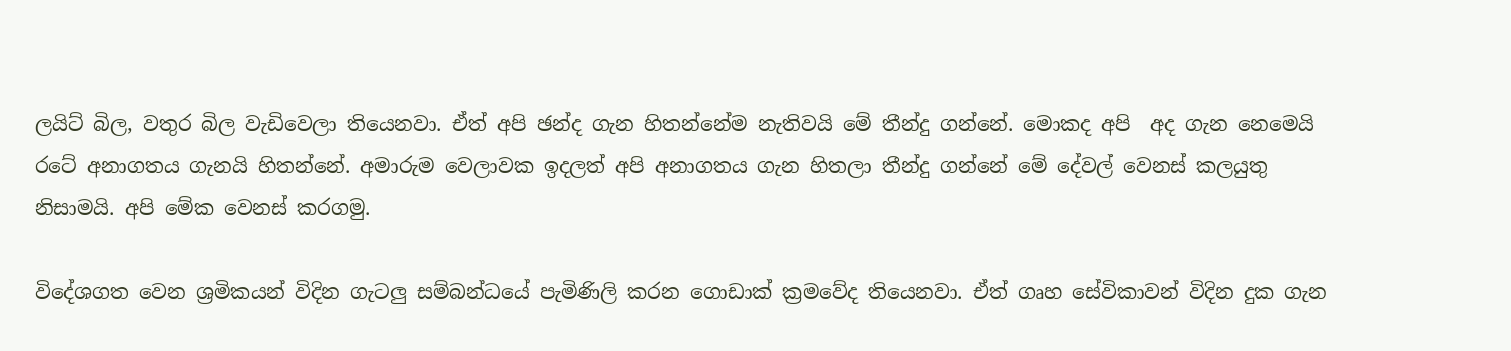ලයිට් බිල, වතුර බිල වැඩිවෙලා තියෙනවා. ඒත් අපි ඡන්ද ගැන හිතන්නේම නැතිවයි මේ තීන්දු ගන්නේ. මොකද අපි  අද ගැන නෙමෙයි රටේ අනාගතය ගැනයි හිතන්නේ. අමාරුම වෙලාවක ඉදලත් අපි අනාගතය ගැන හිතලා තීන්දු ගන්නේ මේ දේවල් වෙනස් කලයුතු නිසාමයි. අපි මේක වෙනස් කරගමු.

විදේශගත වෙන ශ්‍රමිකයන් විදින ගැටලු සම්බන්ධයේ පැමිණිලි කරන ගොඩාක් ක්‍රමවේද තියෙනවා. ඒත් ගෘහ සේවිකාවන් විදින දුක ගැන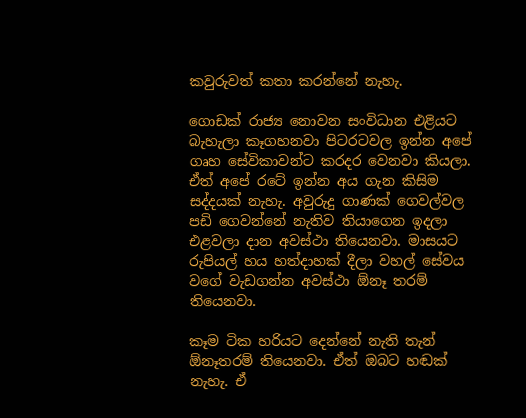කවුරුවත් කතා කරන්නේ නැහැ.

ගොඩක් රාජ්‍ය නොවන සංවිධාන එළියට බැහැලා කෑගහනවා පිටරටවල ඉන්න අපේ ගෘහ සේවිකාවන්ට කරදර වෙනවා කියලා. ඒත් අපේ රටේ ඉන්න අය ගැන කිසිම සද්දයක් නැහැ. අවුරුදු ගාණක් ගෙවල්වල පඩි ගෙවන්නේ නැතිව තියාගෙන ඉදලා එළවලා දාන අවස්ථා තියෙනවා. මාසයට රුපියල් හය හත්දාහක් දීලා වහල් සේවය වගේ වැඩගන්න අවස්ථා ඕනෑ තරම් තියෙනවා.

කෑම ටික හරියට දෙන්නේ නැති තැන් ඕනෑතරම් තියෙනවා. ඒත් ඔබට හඬක් නැහැ. ඒ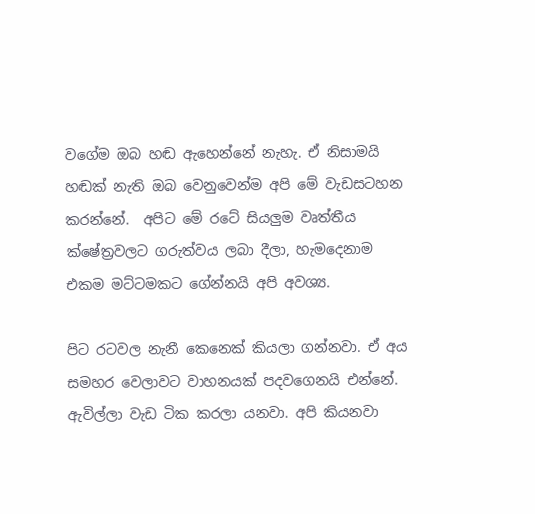වගේම ඔබ හඬ ඇහෙන්නේ නැහැ. ඒ නිසාමයි හඬක් නැති ඔබ වෙනුවෙන්ම අපි මේ වැඩසටහන කරන්නේ.  අපිට මේ රටේ සියලුම වෘත්තීය ක්ෂේත්‍රවලට ගරුත්වය ලබා දීලා, හැමදෙනාම එකම මට්ටමකට ගේන්නයි අපි අවශ්‍ය.

පිට රටවල නැනී කෙනෙක් කියලා ගන්නවා. ඒ අය සමහර වෙලාවට වාහනයක් පදවගෙනයි එන්නේ. ඇවිල්ලා වැඩ ටික කරලා යනවා. අපි කියනවා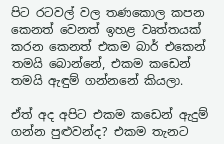පිට රටවල් වල තණකොල කපන කෙනත් වෙනත් ඉහළ වෘත්තයක් කරන කෙනත් එකම බාර් එකෙන් තමයි බොන්නේ, එකම කඩෙන් තමයි ඇඳුම් ගන්නනේ කියලා.

ඒත් අද අපිට එකම කඩෙන් ඇදුම් ගන්න පුළුවන්ද? එකම තැනට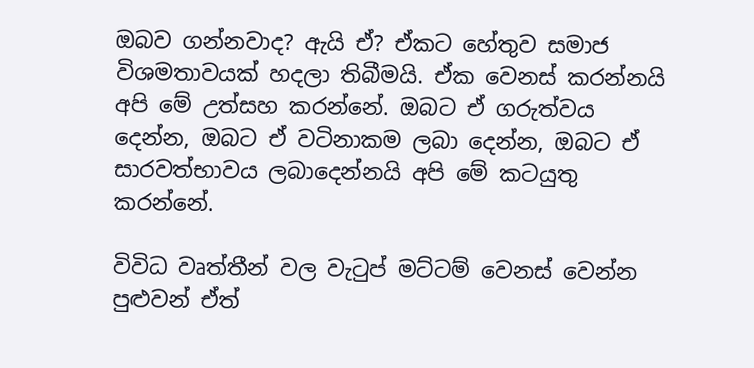ඔබව ගන්නවාද? ඇයි ඒ? ඒකට හේතුව සමාජ විශමතාවයක් හදලා තිබීමයි. ඒක වෙනස් කරන්නයි අපි මේ උත්සහ කරන්නේ. ඔබට ඒ ගරුත්වය දෙන්න, ඔබට ඒ වටිනාකම ලබා දෙන්න, ඔබට ඒ සාරවත්භාවය ලබාදෙන්නයි අපි මේ කටයුතු කරන්නේ.

විවිධ වෘත්තීන් වල වැටුප් මට්ටම් වෙනස් වෙන්න පුළුවන් ඒත්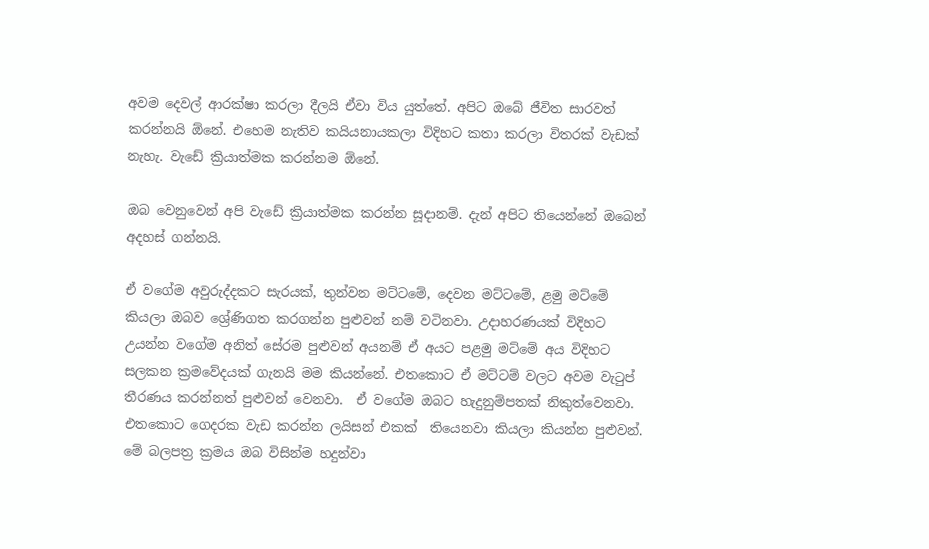අවම දෙවල් ආරක්ෂා කරලා දීලයි ඒවා විය යුත්තේ. අපිට ඔබේ ජීවිත සාරවත් කරන්නයි ඕනේ. එහෙම නැතිව කයියනායකලා විදිහට කතා කරලා විතරක් වැඩක් නැහැ. වැඩේ ක්‍රියාත්මක කරන්නම ඕනේ.

ඔබ වෙනුවෙන් අපි වැඩේ ක්‍රියාත්මක කරන්න සූදානම්. දැන් අපිට තියෙන්නේ ඔබෙන් අදහස් ගන්නයි.

ඒ වගේම අවුරුද්දකට සැරයක්, තුන්වන මට්ටමේ, දෙවන මට්ටමේ, ළමු මට්මේ කියලා ඔබව ශ්‍රේණිගත කරගන්න පුළුවන් නම් වටිනවා. උදාහරණයක් විදිහට උයන්න වගේම අනිත් සේරම පුළුවන් අයනම් ඒ අයට පළමු මට්මේ අය විදිහට සලකන ක්‍රමවේදයක් ගැනයි මම කියන්නේ. එතකොට ඒ මට්ටම් වලට අවම වැටුප් තීරණය කරන්නත් පුළුවන් වෙනවා.  ඒ වගේම ඔබට හැදුනුම්පතක් නිකුත්වෙනවා. එතකොට ගෙදරක වැඩ කරන්න ලයිසන් එකක්  තියෙනවා කියලා කියන්න පුළුවන්.  මේ බලපත්‍ර ක්‍රමය ඔබ විසින්ම හදුන්වා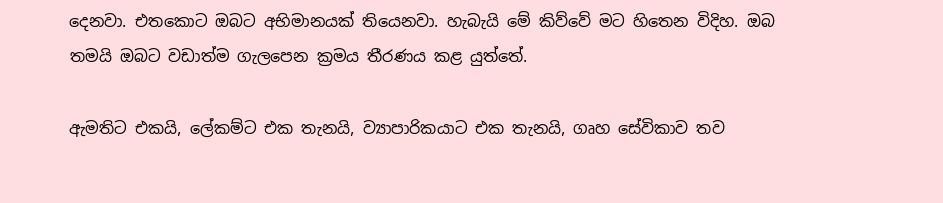දෙනවා. එතකොට ඔබට අභිමානයක් තියෙනවා. හැබැයි මේ කිව්වේ මට හිතෙන විදිහ. ඔබ තමයි ඔබට වඩාත්ම ගැලපෙන ක්‍රමය තීරණය කළ යුත්තේ.

ඇමතිට එකයි, ලේකම්ට එක තැනයි, ව්‍යාපාරිකයාට එක තැනයි, ගෘහ සේවිකාව තව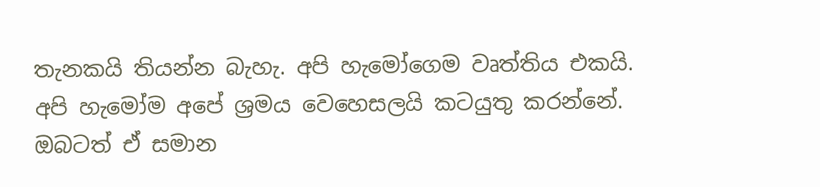තැනකයි තියන්න බැහැ. අපි හැමෝගෙම වෘත්තිය එකයි. අපි හැමෝම අපේ ශ්‍රමය වෙහෙසලයි කටයුතු කරන්නේ. ඔබටත් ඒ සමාන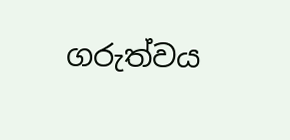ගරුත්වය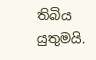තිබිය යුතුමයි.